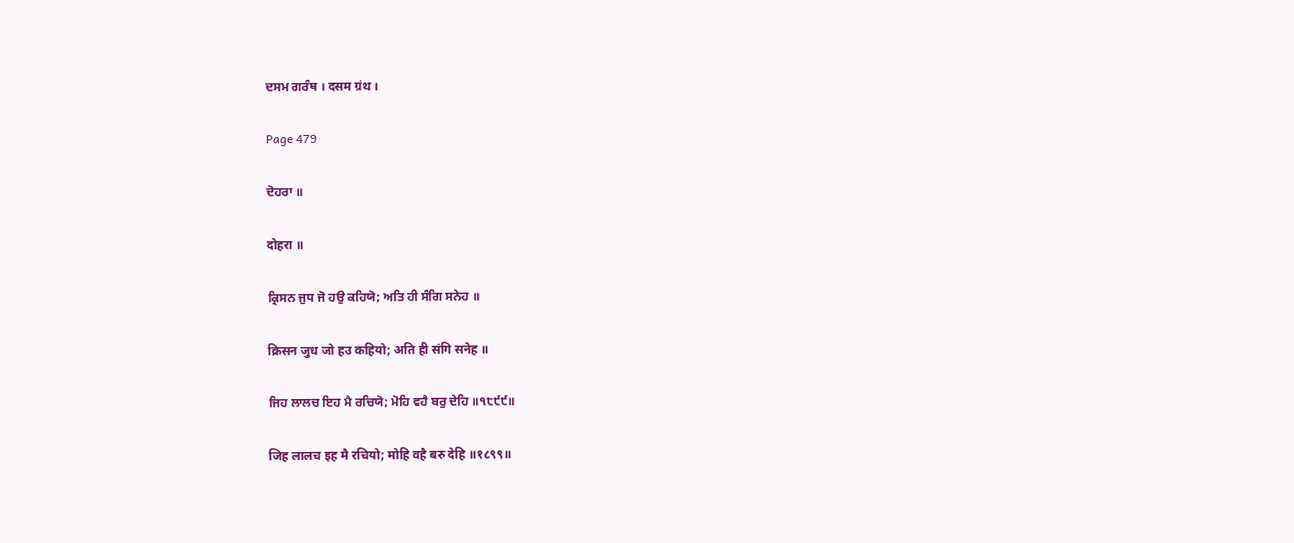ਦਸਮ ਗਰੰਥ । दसम ग्रंथ ।

Page 479

ਦੋਹਰਾ ॥

दोहरा ॥

ਕ੍ਰਿਸਨ ਜੁਧ ਜੋ ਹਉ ਕਹਿਯੋ; ਅਤਿ ਹੀ ਸੰਗਿ ਸਨੇਹ ॥

क्रिसन जुध जो हउ कहियो; अति ही संगि सनेह ॥

ਜਿਹ ਲਾਲਚ ਇਹ ਮੈ ਰਚਿਯੋ; ਮੋਹਿ ਵਹੈ ਬਰੁ ਦੇਹਿ ॥੧੮੯੯॥

जिह लालच इह मै रचियो; मोहि वहै बरु देहि ॥१८९९॥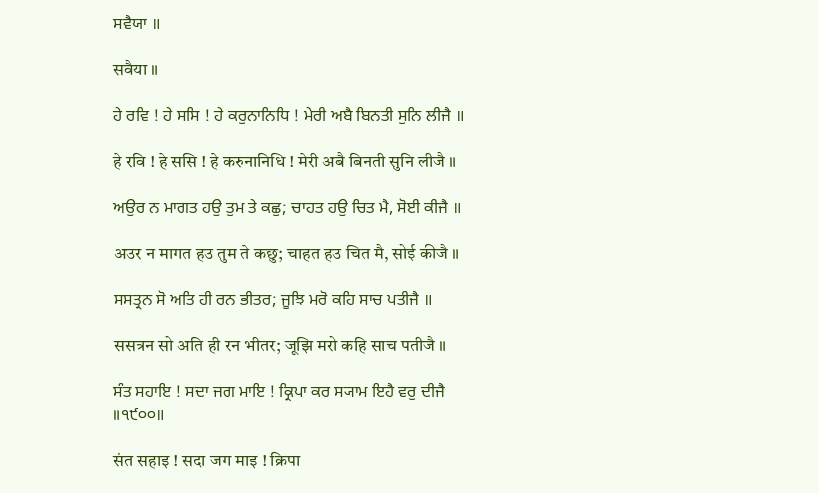ਸਵੈਯਾ ॥

सवैया ॥

ਹੇ ਰਵਿ ! ਹੇ ਸਸਿ ! ਹੇ ਕਰੁਨਾਨਿਧਿ ! ਮੇਰੀ ਅਬੈ ਬਿਨਤੀ ਸੁਨਿ ਲੀਜੈ ॥

हे रवि ! हे ससि ! हे करुनानिधि ! मेरी अबै बिनती सुनि लीजै ॥

ਅਉਰ ਨ ਮਾਗਤ ਹਉ ਤੁਮ ਤੇ ਕਛੁ; ਚਾਹਤ ਹਉ ਚਿਤ ਮੈ, ਸੋਈ ਕੀਜੈ ॥

अउर न मागत हउ तुम ते कछु; चाहत हउ चित मै, सोई कीजै ॥

ਸਸਤ੍ਰਨ ਸੋ ਅਤਿ ਹੀ ਰਨ ਭੀਤਰ; ਜੂਝਿ ਮਰੋ ਕਹਿ ਸਾਚ ਪਤੀਜੈ ॥

ससत्रन सो अति ही रन भीतर; जूझि मरो कहि साच पतीजै ॥

ਸੰਤ ਸਹਾਇ ! ਸਦਾ ਜਗ ਮਾਇ ! ਕ੍ਰਿਪਾ ਕਰ ਸ੍ਯਾਮ ਇਹੈ ਵਰੁ ਦੀਜੈ ॥੧੯੦੦॥

संत सहाइ ! सदा जग माइ ! क्रिपा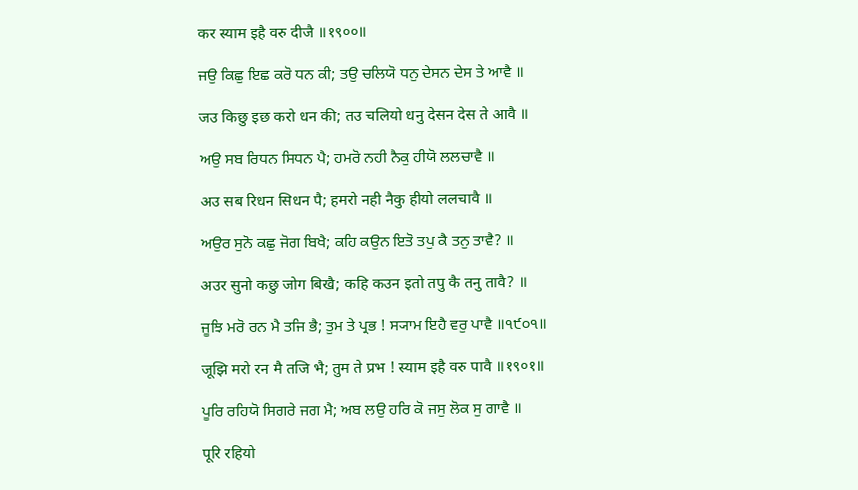कर स्याम इहै वरु दीजै ॥१९००॥

ਜਉ ਕਿਛੁ ਇਛ ਕਰੋ ਧਨ ਕੀ; ਤਉ ਚਲਿਯੋ ਧਨੁ ਦੇਸਨ ਦੇਸ ਤੇ ਆਵੈ ॥

जउ किछु इछ करो धन की; तउ चलियो धनु देसन देस ते आवै ॥

ਅਉ ਸਬ ਰਿਧਨ ਸਿਧਨ ਪੈ; ਹਮਰੋ ਨਹੀ ਨੈਕੁ ਹੀਯੋ ਲਲਚਾਵੈ ॥

अउ सब रिधन सिधन पै; हमरो नही नैकु हीयो ललचावै ॥

ਅਉਰ ਸੁਨੋ ਕਛੁ ਜੋਗ ਬਿਖੈ; ਕਹਿ ਕਉਨ ਇਤੋ ਤਪੁ ਕੈ ਤਨੁ ਤਾਵੈ? ॥

अउर सुनो कछु जोग बिखै; कहि कउन इतो तपु कै तनु तावै? ॥

ਜੂਝਿ ਮਰੋ ਰਨ ਮੈ ਤਜਿ ਭੈ; ਤੁਮ ਤੇ ਪ੍ਰਭ ! ਸ੍ਯਾਮ ਇਹੈ ਵਰੁ ਪਾਵੈ ॥੧੯੦੧॥

जूझि मरो रन मै तजि भै; तुम ते प्रभ ! स्याम इहै वरु पावै ॥१९०१॥

ਪੂਰਿ ਰਹਿਯੋ ਸਿਗਰੇ ਜਗ ਮੈ; ਅਬ ਲਉ ਹਰਿ ਕੋ ਜਸੁ ਲੋਕ ਸੁ ਗਾਵੈ ॥

पूरि रहियो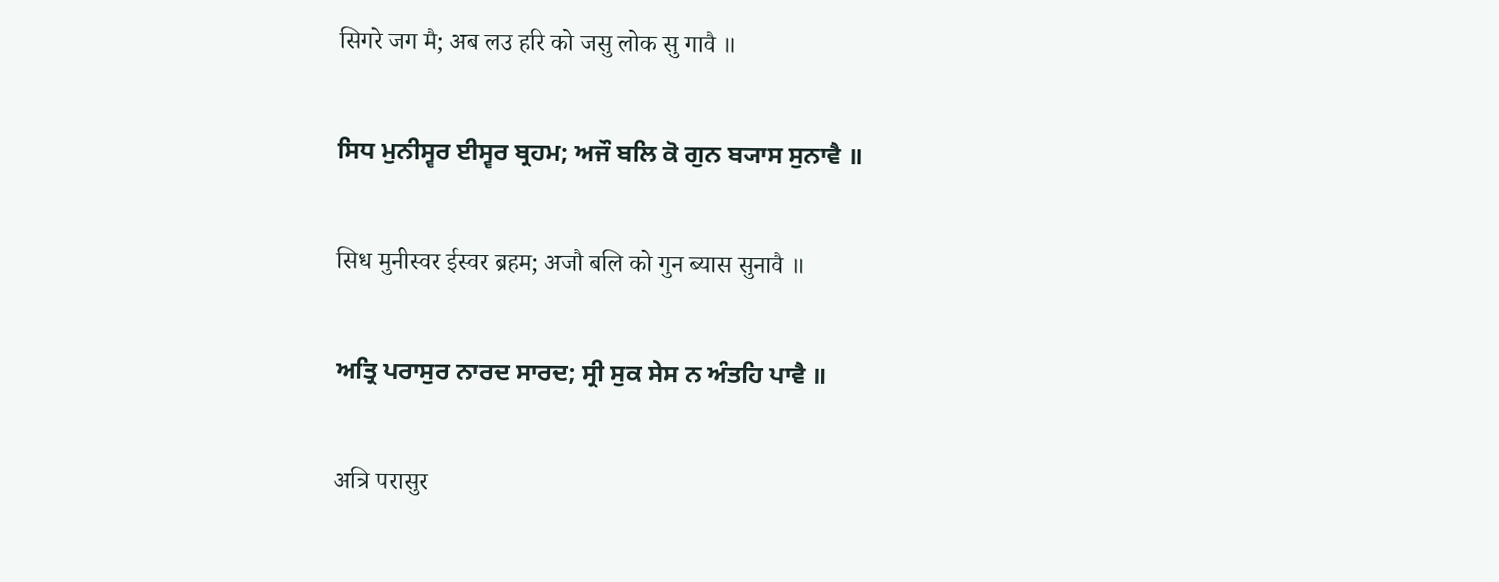सिगरे जग मै; अब लउ हरि को जसु लोक सु गावै ॥

ਸਿਧ ਮੁਨੀਸ੍ਵਰ ਈਸ੍ਵਰ ਬ੍ਰਹਮ; ਅਜੌ ਬਲਿ ਕੋ ਗੁਨ ਬ੍ਯਾਸ ਸੁਨਾਵੈ ॥

सिध मुनीस्वर ईस्वर ब्रहम; अजौ बलि को गुन ब्यास सुनावै ॥

ਅਤ੍ਰਿ ਪਰਾਸੁਰ ਨਾਰਦ ਸਾਰਦ; ਸ੍ਰੀ ਸੁਕ ਸੇਸ ਨ ਅੰਤਹਿ ਪਾਵੈ ॥

अत्रि परासुर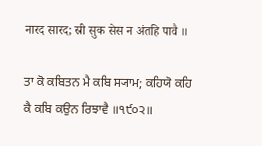नारद सारद; स्री सुक सेस न अंतहि पावै ॥

ਤਾ ਕੋ ਕਬਿਤਨ ਮੈ ਕਬਿ ਸ੍ਯਾਮ; ਕਹਿਯੋ ਕਹਿ ਕੈ ਕਬਿ ਕਉਨ ਰਿਝਾਵੈ ॥੧੯੦੨॥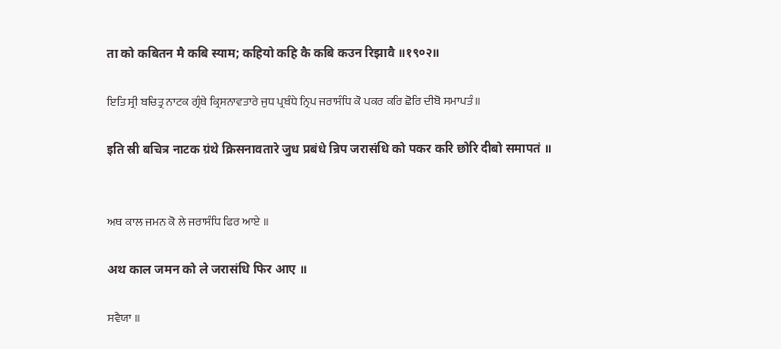ता को कबितन मै कबि स्याम; कहियो कहि कै कबि कउन रिझावै ॥१९०२॥

ਇਤਿ ਸ੍ਰੀ ਬਚਿਤ੍ਰ ਨਾਟਕ ਗ੍ਰੰਥੇ ਕ੍ਰਿਸਨਾਵਤਾਰੇ ਜੁਧ ਪ੍ਰਬੰਧੇ ਨ੍ਰਿਪ ਜਰਾਸੰਧਿ ਕੋ ਪਕਰ ਕਰਿ ਛੋਰਿ ਦੀਬੋ ਸਮਾਪਤੰ ॥

इति स्री बचित्र नाटक ग्रंथे क्रिसनावतारे जुध प्रबंधे न्रिप जरासंधि को पकर करि छोरि दीबो समापतं ॥


ਅਥ ਕਾਲ ਜਮਨ ਕੋ ਲੇ ਜਰਾਸੰਧਿ ਫਿਰ ਆਏ ॥

अथ काल जमन को ले जरासंधि फिर आए ॥

ਸਵੈਯਾ ॥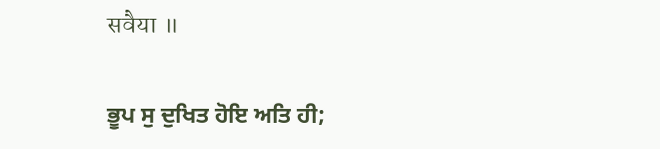सवैया ॥

ਭੂਪ ਸੁ ਦੁਖਿਤ ਹੋਇ ਅਤਿ ਹੀ;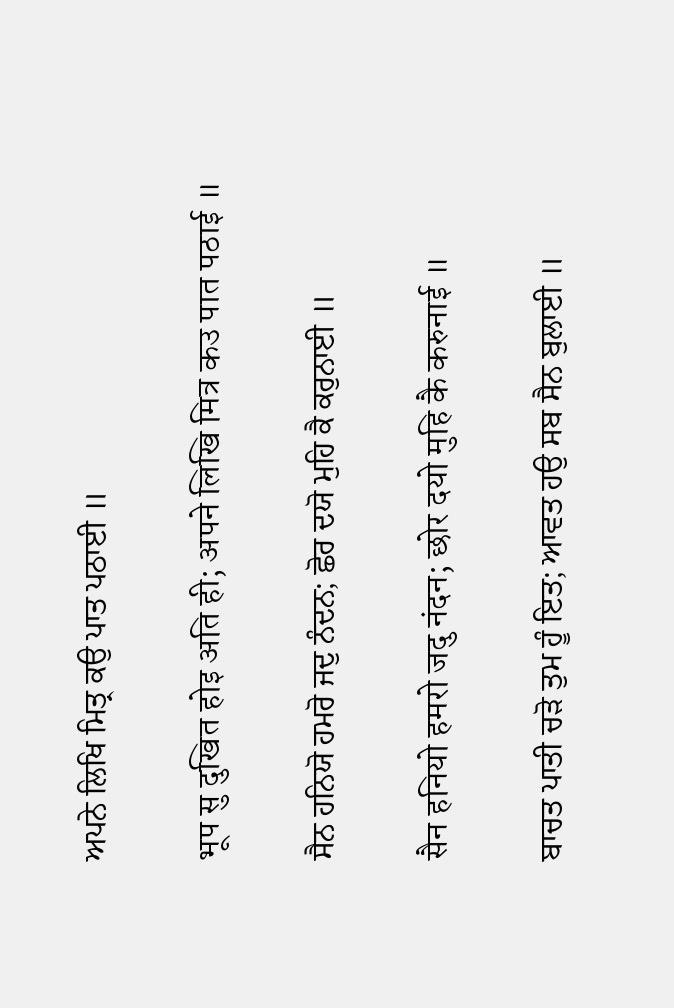ਅਪਨੇ ਲਿਖਿ ਮਿਤ੍ਰ ਕਉ ਪਾਤ ਪਠਾਈ ॥

भूप सु दुखित होइ अति ही; अपने लिखि मित्र कउ पात पठाई ॥

ਸੈਨ ਹਨਿਯੋ ਹਮਰੋ ਜਦੁ ਨੰਦਨ; ਛੋਰ ਦਯੋ ਮੁਹਿ ਕੈ ਕਰੁਨਾਈ ॥

सैन हनियो हमरो जदु नंदन; छोर दयो मुहि कै करुनाई ॥

ਬਾਚਤ ਪਾਤੀ ਚੜੋ ਤੁਮ ਹੂੰ ਇਤ; ਆਵਤ ਹਉ ਸਬ ਸੈਨ ਬੁਲਾਈ ॥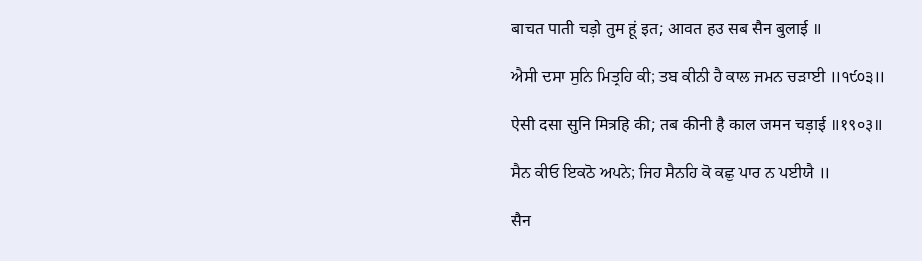बाचत पाती चड़ो तुम हूं इत; आवत हउ सब सैन बुलाई ॥

ਐਸੀ ਦਸਾ ਸੁਨਿ ਮਿਤ੍ਰਹਿ ਕੀ; ਤਬ ਕੀਨੀ ਹੈ ਕਾਲ ਜਮਨ ਚੜਾਈ ॥੧੯੦੩॥

ऐसी दसा सुनि मित्रहि की; तब कीनी है काल जमन चड़ाई ॥१९०३॥

ਸੈਨ ਕੀਓ ਇਕਠੋ ਅਪਨੇ; ਜਿਹ ਸੈਨਹਿ ਕੋ ਕਛੁ ਪਾਰ ਨ ਪਈਯੈ ॥

सैन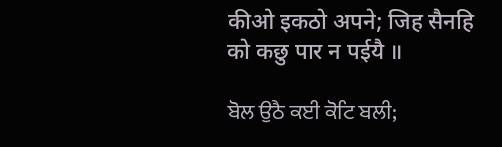कीओ इकठो अपने; जिह सैनहि को कछु पार न पईयै ॥

ਬੋਲ ਉਠੈ ਕਈ ਕੋਟਿ ਬਲੀ;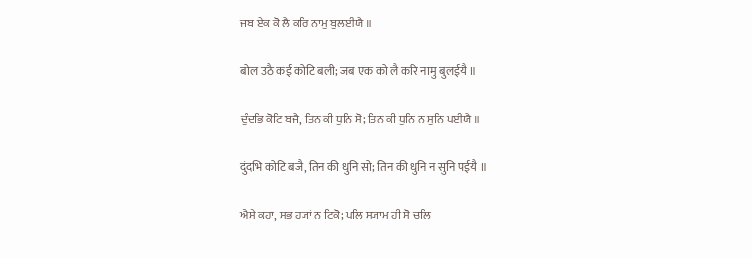ਜਬ ਏਕ ਕੋ ਲੈ ਕਰਿ ਨਾਮੁ ਬੁਲਈਯੈ ॥

बोल उठै कई कोटि बली; जब एक को लै करि नामु बुलईयै ॥

ਦੁੰਦਭਿ ਕੋਟਿ ਬਜੈ, ਤਿਨ ਕੀ ਧੁਨਿ ਸੋ; ਤਿਨ ਕੀ ਧੁਨਿ ਨ ਸੁਨਿ ਪਈਯੈ ॥

दुंदभि कोटि बजै, तिन की धुनि सो; तिन की धुनि न सुनि पईयै ॥

ਐਸੇ ਕਹਾ, ਸਭ ਹ੍ਯਾਂ ਨ ਟਿਕੋ; ਪਲਿ ਸ੍ਯਾਮ ਹੀ ਸੋ ਚਲਿ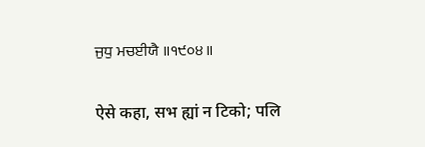ਜੁਧੁ ਮਚਈਯੈ ॥੧੯੦੪॥

ऐसे कहा, सभ ह्यां न टिको; पलि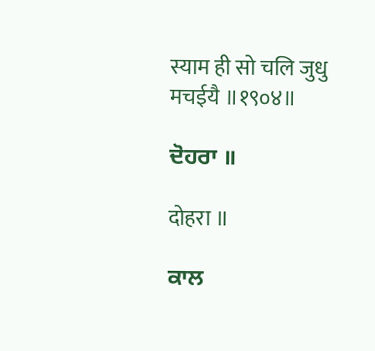स्याम ही सो चलि जुधु मचईयै ॥१९०४॥

ਦੋਹਰਾ ॥

दोहरा ॥

ਕਾਲ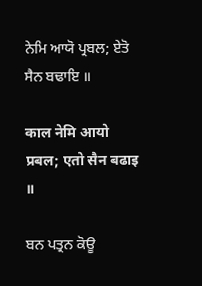ਨੇਮਿ ਆਯੋ ਪ੍ਰਬਲ; ਏਤੋ ਸੈਨ ਬਢਾਇ ॥

काल नेमि आयो प्रबल; एतो सैन बढाइ ॥

ਬਨ ਪਤ੍ਰਨ ਕੋਊ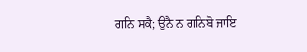ਗਨਿ ਸਕੈ; ਉਨੈ ਨ ਗਨਿਬੋ ਜਾਇ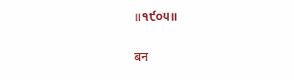॥੧੯੦੫॥

बन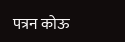पत्रन कोऊ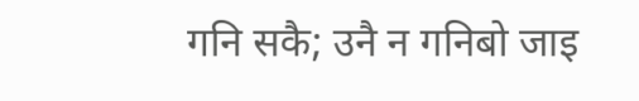गनि सकै; उनै न गनिबो जाइ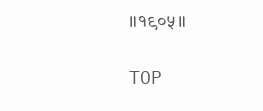॥१९०५॥

TOP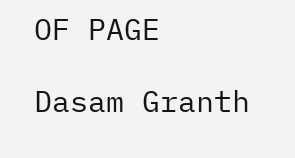OF PAGE

Dasam Granth